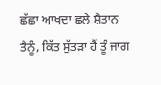ਛੱਛਾ ਆਖਦਾ ਛਲੇ ਸ਼ੈਤਾਨ ਤੈਨੂੰ, ਕਿੱਤ ਸੁੱਤੜਾ ਹੈਂ ਤੂੰ ਜਾਗ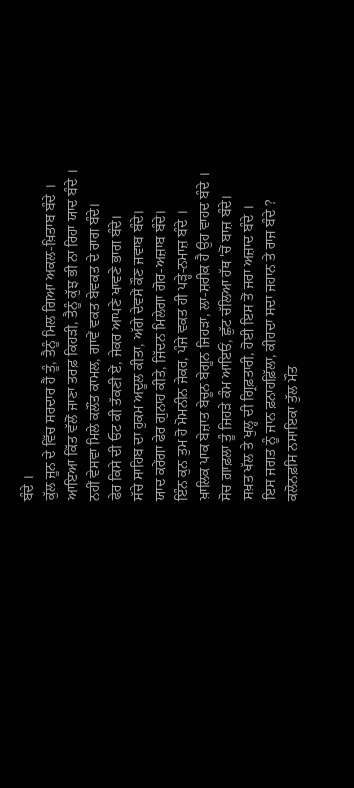ਬੰਦੇ ।
ਕੁੱਲ ਜੂਨ ਦੇ ਵਿੱਚ ਸਰਦਾਰ ਹੈਂ ਤੂੰ, ਤੈਨੂੰ ਮਿਲ ਗਿਆ ਅਕਲ-ਖ਼ਿਤਾਬ ਬੰਦੇ ।
ਆਇਆ ਕਿੱਤ ਵੱਲੋਂ ਜਾਣਾ ਤਰਫ਼ ਕਿਹੜੀ, ਤੈਨੂੰ ਕੁੱਝ ਭੀ ਨਾ ਰਿਹਾ ਯਾਦ ਬੰਦੇ ।
ਨਹੀਂ ਵੇਸਵਾ ਮਿਲੇ ਕਲੌਂਤ ਕਾਮਲ, ਗਾਵੇਂ ਵਕਤ ਬੇਵਕਤ ਦੇ ਰਾਗ ਬੰਦੇ।
ਫੇਰ ਕਿਸੇ ਦੀ ਓਟ ਕੀ ਤੱਕਣੀ ਏਂ, ਜੇਕਰ ਆਪਣੇ ਖਾਵਣੇ ਭਾਗ ਬੰਦੇ।
ਸੱਚੇ ਸਾਹਿਬ ਦਾ ਹੁਕਮ ਅਦੂਲ ਕੀਤਾ, ਅੱਗੇ ਦੇਵਸੇਂ ਕੌਣ ਜਵਾਬ ਬੰਦੇ।
ਯਾਦ ਕਰੇਂਗਾ ਫੇਰ ਗੁਨਾਹ ਕੀਤੇ, ਜਿੱਦਨ ਮਿਲੇਗਾ ਗੋਰ-ਅਜ਼ਾਬ ਬੰਦੇ।
ਇੰਨ ਕੁਨ ਤੁਮ ਹੋ ਮੋਮਨੀਨ ਜੇਕਰ, ਪੰਜੇ ਵਕਤ ਹੀ ਪੜ੍ਹੇ-ਨਮਾਜ਼ ਬੰਦੇ ।
ਖ਼ਾਲਿਕ ਪਾਕ ਬੇਜ਼ਾਤ ਬੇਚੂਨ ਬੇਗੂਨ ਜਿਹੜਾ, ਲਾ-ਸ਼ਰੀਕ ਹੈ ਉਹ ਵਾਹਦ ਬੰਦੇ ।
ਸੋਚ ਗ਼ਾਫ਼ਲਾ ਤੂੰ ਜਿਹੜੇ ਕੰਮ ਆਇਓਂ, ਛੁੱਟ ਚੱਲਿਆ ਹੱਥ 'ਚੋਂ ਬਾਜ਼ ਬੰਦੇ।
ਸਖ਼ਤ ਖੱਲ ਤੇ ਖੁਲ੍ਹ ਦੀ ਗ੍ਰਿਫ਼ਤਾਰੀ, ਹੋਈ ਇਸ ਤੋਂ ਜਰਾ ਅਜ਼ਾਦ ਬੰਦੇ ।
ਇਸ ਜਗਤ ਨੂੰ ਜਾਨ ਫ਼ਨਾਹਫ਼ਿੱਲਾ, ਕੀਹਦਾ ਸਦਾ ਜਹਾਨ ਤੇ ਰਾਜ ਬੰਦੇ ?
ਕਲੋਨਫ਼ਸਿ ਨਸਾਇਕਾ ਤੁੱਲ ਮੌਤ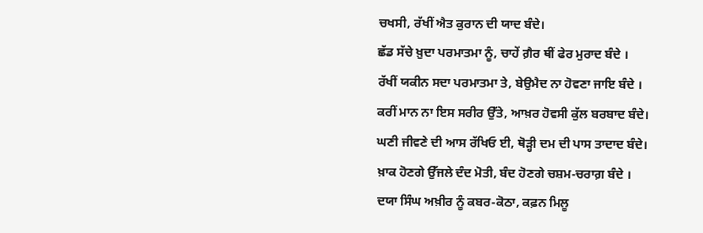ਚਖਸੀ, ਰੱਖੀਂ ਐਤ ਕੁਰਾਨ ਦੀ ਯਾਦ ਬੰਦੇ।
ਛੱਡ ਸੱਚੇ ਖ਼ੁਦਾ ਪਰਮਾਤਮਾ ਨੂੰ, ਚਾਹੇਂ ਗ਼ੈਰ ਥੀਂ ਫੇਰ ਮੁਰਾਦ ਬੰਦੇ ।
ਰੱਖੀਂ ਯਕੀਨ ਸਦਾ ਪਰਮਾਤਮਾ ਤੇ, ਬੇਉਮੈਦ ਨਾ ਹੋਵਣਾ ਜਾਇ ਬੰਦੇ ।
ਕਰੀਂ ਮਾਨ ਨਾ ਇਸ ਸਰੀਰ ਉੱਤੇ, ਆਖ਼ਰ ਹੋਵਸੀ ਕੁੱਲ ਬਰਬਾਦ ਬੰਦੇ।
ਘਣੀ ਜੀਵਣੇ ਦੀ ਆਸ ਰੱਖਿਓ ਈ, ਥੋੜ੍ਹੀ ਦਮ ਦੀ ਪਾਸ ਤਾਦਾਦ ਬੰਦੇ।
ਖ਼ਾਕ ਹੋਣਗੇ ਉੱਜਲੇ ਦੰਦ ਮੋਤੀ, ਬੰਦ ਹੋਣਗੇ ਚਸ਼ਮ-ਚਰਾਗ਼ ਬੰਦੇ ।
ਦਯਾ ਸਿੰਘ ਅਖ਼ੀਰ ਨੂੰ ਕਬਰ-ਕੋਠਾ, ਕਫ਼ਨ ਮਿਲੂ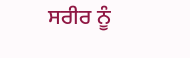ਸਰੀਰ ਨੂੰ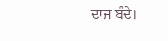ਦਾਜ ਬੰਦੇ।